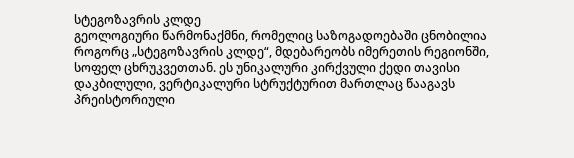სტეგოზავრის კლდე
გეოლოგიური წარმონაქმნი, რომელიც საზოგადოებაში ცნობილია როგორც „სტეგოზავრის კლდე“, მდებარეობს იმერეთის რეგიონში, სოფელ ცხრუკვეთთან. ეს უნიკალური კირქვული ქედი თავისი დაკბილული, ვერტიკალური სტრუქტურით მართლაც წააგავს პრეისტორიული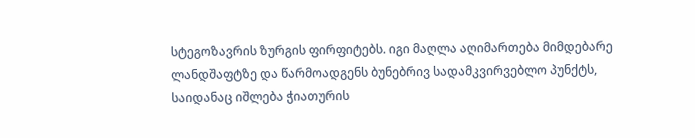სტეგოზავრის ზურგის ფირფიტებს. იგი მაღლა აღიმართება მიმდებარე ლანდშაფტზე და წარმოადგენს ბუნებრივ სადამკვირვებლო პუნქტს, საიდანაც იშლება ჭიათურის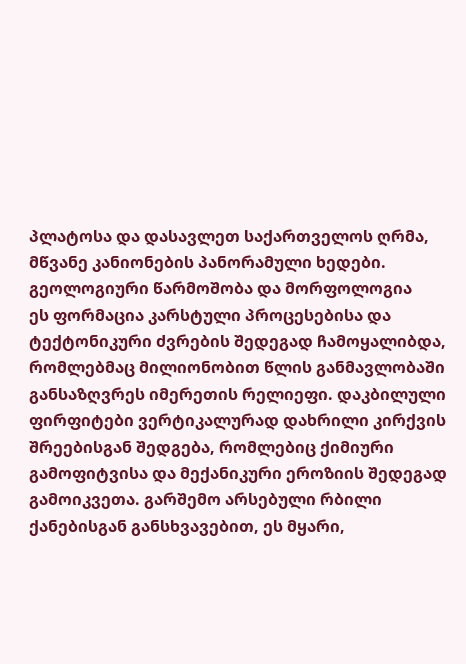პლატოსა და დასავლეთ საქართველოს ღრმა, მწვანე კანიონების პანორამული ხედები.
გეოლოგიური წარმოშობა და მორფოლოგია
ეს ფორმაცია კარსტული პროცესებისა და ტექტონიკური ძვრების შედეგად ჩამოყალიბდა, რომლებმაც მილიონობით წლის განმავლობაში განსაზღვრეს იმერეთის რელიეფი. დაკბილული ფირფიტები ვერტიკალურად დახრილი კირქვის შრეებისგან შედგება, რომლებიც ქიმიური გამოფიტვისა და მექანიკური ეროზიის შედეგად გამოიკვეთა. გარშემო არსებული რბილი ქანებისგან განსხვავებით, ეს მყარი,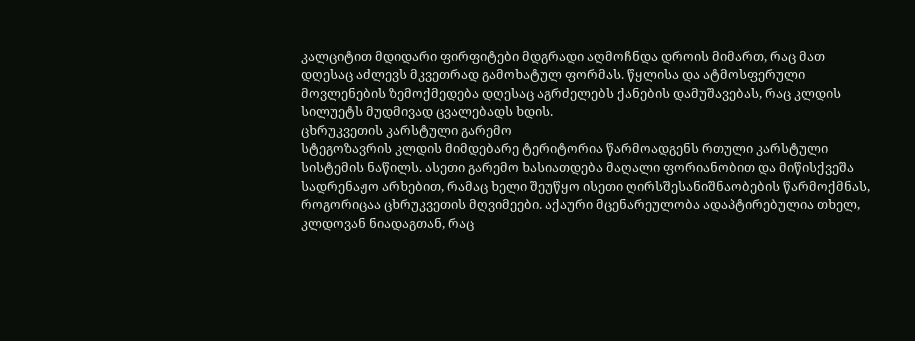კალციტით მდიდარი ფირფიტები მდგრადი აღმოჩნდა დროის მიმართ, რაც მათ დღესაც აძლევს მკვეთრად გამოხატულ ფორმას. წყლისა და ატმოსფერული მოვლენების ზემოქმედება დღესაც აგრძელებს ქანების დამუშავებას, რაც კლდის სილუეტს მუდმივად ცვალებადს ხდის.
ცხრუკვეთის კარსტული გარემო
სტეგოზავრის კლდის მიმდებარე ტერიტორია წარმოადგენს რთული კარსტული სისტემის ნაწილს. ასეთი გარემო ხასიათდება მაღალი ფორიანობით და მიწისქვეშა სადრენაჟო არხებით, რამაც ხელი შეუწყო ისეთი ღირსშესანიშნაობების წარმოქმნას, როგორიცაა ცხრუკვეთის მღვიმეები. აქაური მცენარეულობა ადაპტირებულია თხელ, კლდოვან ნიადაგთან, რაც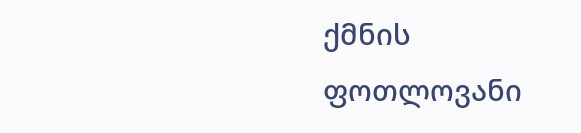ქმნის ფოთლოვანი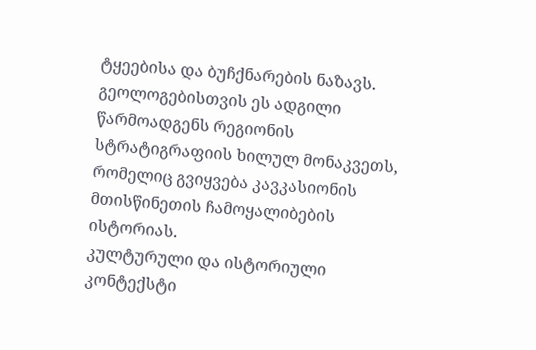ტყეებისა და ბუჩქნარების ნაზავს. გეოლოგებისთვის ეს ადგილი წარმოადგენს რეგიონის სტრატიგრაფიის ხილულ მონაკვეთს, რომელიც გვიყვება კავკასიონის მთისწინეთის ჩამოყალიბების ისტორიას.
კულტურული და ისტორიული კონტექსტი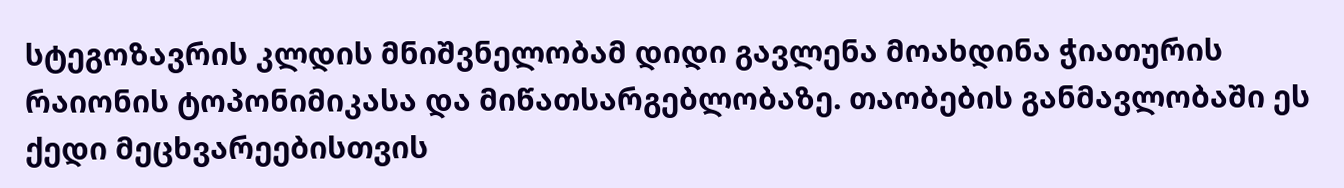სტეგოზავრის კლდის მნიშვნელობამ დიდი გავლენა მოახდინა ჭიათურის რაიონის ტოპონიმიკასა და მიწათსარგებლობაზე. თაობების განმავლობაში ეს ქედი მეცხვარეებისთვის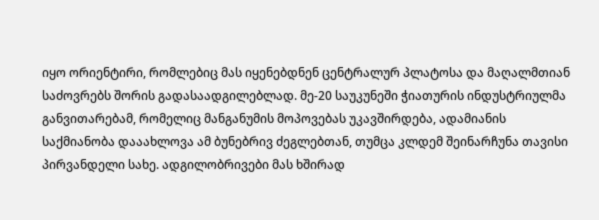იყო ორიენტირი, რომლებიც მას იყენებდნენ ცენტრალურ პლატოსა და მაღალმთიან საძოვრებს შორის გადასაადგილებლად. მე-20 საუკუნეში ჭიათურის ინდუსტრიულმა განვითარებამ, რომელიც მანგანუმის მოპოვებას უკავშირდება, ადამიანის საქმიანობა დააახლოვა ამ ბუნებრივ ძეგლებთან, თუმცა კლდემ შეინარჩუნა თავისი პირვანდელი სახე. ადგილობრივები მას ხშირად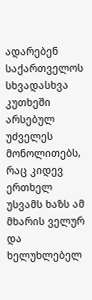ადარებენ საქართველოს სხვადასხვა კუთხეში არსებულ უძველეს მონოლითებს, რაც კიდევ ერთხელ უსვამს ხაზს ამ მხარის ველურ და ხელუხლებელ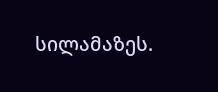სილამაზეს.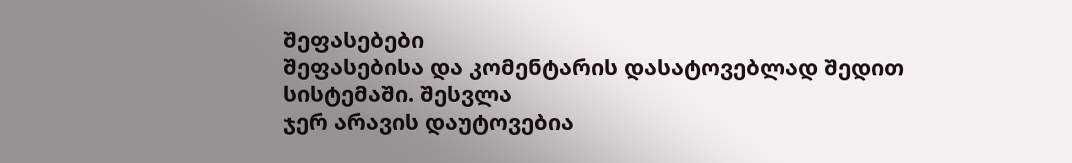შეფასებები
შეფასებისა და კომენტარის დასატოვებლად შედით სისტემაში. შესვლა
ჯერ არავის დაუტოვებია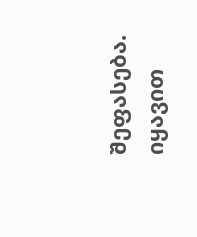შეფასება. იყავით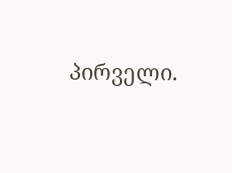პირველი.